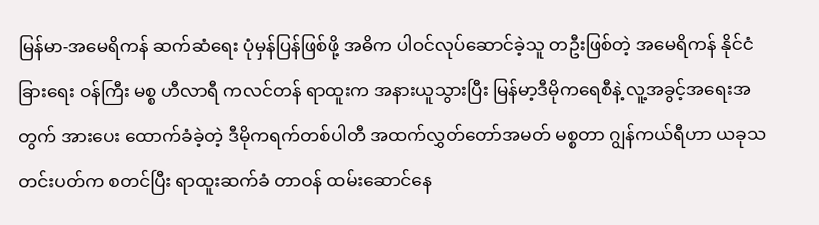မြန်မာ-အမေရိကန် ဆက်ဆံရေး ပုံမှန်ပြန်ဖြစ်ဖို့ အဓိက ပါဝင်လုပ်ဆောင်ခဲ့သူ တဦးဖြစ်တဲ့ အမေရိကန် နိုင်ငံခြားရေး ဝန်ကြီး မစ္စ ဟီလာရီ ကလင်တန် ရာထူးက အနားယူသွားပြီး မြန်မာ့ဒီမိုကရေစီနဲ့ လူ့အခွင့်အရေးအတွက် အားပေး ထောက်ခံခဲ့တဲ့ ဒီမိုကရက်တစ်ပါတီ အထက်လွှတ်တော်အမတ် မစ္စတာ ဂျွန်ကယ်ရီဟာ ယခုသတင်းပတ်က စတင်ပြီး ရာထူးဆက်ခံ တာဝန် ထမ်းဆောင်နေ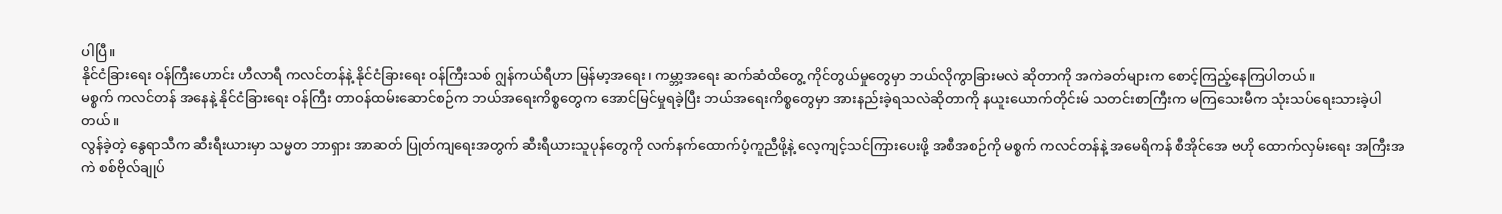ပါပြီ။
နိုင်ငံခြားရေး ဝန်ကြီးဟောင်း ဟီလာရီ ကလင်တန်နဲ့ နိုင်ငံခြားရေး ဝန်ကြီးသစ် ဂျွန်ကယ်ရီဟာ မြန်မာ့အရေး၊ ကမ္ဘာ့အရေး ဆက်ဆံထိတွေ့ ကိုင်တွယ်မှုတွေမှာ ဘယ်လိုကွာခြားမလဲ ဆိုတာကို အကဲခတ်များက စောင့်ကြည့်နေကြပါတယ်။
မစ္စက် ကလင်တန် အနေနဲ့ နိုင်ငံခြားရေး ဝန်ကြီး တာဝန်ထမ်းဆောင်စဉ်က ဘယ်အရေးကိစ္စတွေက အောင်မြင်မှုရခဲ့ပြီး ဘယ်အရေးကိစ္စတွေမှာ အားနည်းခဲ့ရသလဲဆိုတာကို နယူးယောက်တိုင်းမ် သတင်းစာကြီးက မကြသေးမီက သုံးသပ်ရေးသားခဲ့ပါတယ်။
လွန်ခဲ့တဲ့ နွေရာသီက ဆီးရီးယားမှာ သမ္မတ ဘာရှား အာဆတ် ပြုတ်ကျရေးအတွက် ဆီးရီယားသူပုန်တွေကို လက်နက်ထောက်ပံ့ကူညီဖို့နဲ့ လေ့ကျင့်သင်ကြားပေးဖို့ အစီအစဉ်ကို မစ္စက် ကလင်တန်နဲ့ အမေရိကန် စီအိုင်အေ ဗဟို ထောက်လှမ်းရေး အကြီးအကဲ စစ်ဗိုလ်ချုပ်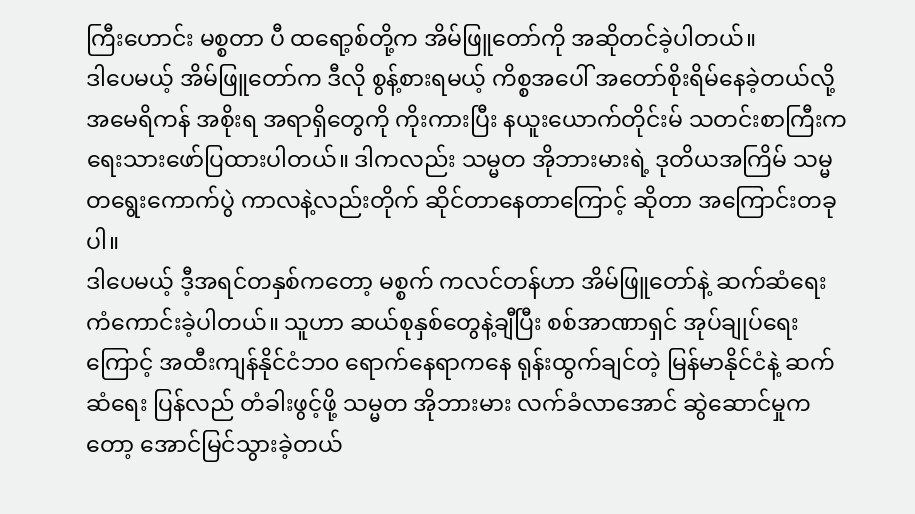ကြီးဟောင်း မစ္စတာ ပီ ထရော့စ်တို့က အိမ်ဖြူတော်ကို အဆိုတင်ခဲ့ပါတယ်။
ဒါပေမယ့် အိမ်ဖြူတော်က ဒီလို စွန့်စားရမယ့် ကိစ္စအပေါ် အတော်စိုးရိမ်နေခဲ့တယ်လို့ အမေရိကန် အစိုးရ အရာရှိတွေကို ကိုးကားပြီး နယူးယောက်တိုင်းမ် သတင်းစာကြီးက ရေးသားဖော်ပြထားပါတယ်။ ဒါကလည်း သမ္မတ အိုဘားမားရဲ့ ဒုတိယအကြိမ် သမ္မတရွေးကောက်ပွဲ ကာလနဲ့လည်းတိုက် ဆိုင်တာနေတာကြောင့် ဆိုတာ အကြောင်းတခုပါ။
ဒါပေမယ့် ဒီ့အရင်တနှစ်ကတော့ မစ္စက် ကလင်တန်ဟာ အိမ်ဖြူတော်နဲ့ ဆက်ဆံရေး ကံကောင်းခဲ့ပါတယ်။ သူဟာ ဆယ်စုနှစ်တွေနဲ့ချီပြီး စစ်အာဏာရှင် အုပ်ချုပ်ရေးကြောင့် အထီးကျန်နိုင်ငံဘ၀ ရောက်နေရာကနေ ရုန်းထွက်ချင်တဲ့ မြန်မာနိုင်ငံနဲ့ ဆက်ဆံရေး ပြန်လည် တံခါးဖွင့်ဖို့ သမ္မတ အိုဘားမား လက်ခံလာအောင် ဆွဲဆောင်မှုကတော့ အောင်မြင်သွားခဲ့တယ်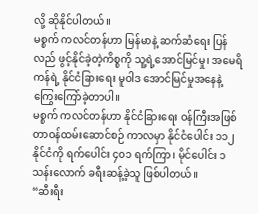လို့ ဆိုနိုင်ပါတယ်။
မစ္စက် ကလင်တန်ဟာ မြန်မာနဲ့ ဆက်ဆံရေး ပြန်လည် ဖွင့်နိုင်ခဲ့တဲ့ကိစ္စကို သူ့ရဲ့အောင်မြင်မှု၊ အမေရိကန်ရဲ့ နိုင်ငံခြားရေး မူဝါဒ အောင်မြင်မှုအနေနဲ့ ကြွေးကြော်ခဲ့တာပါ။
မစ္စက် ကလင်တန်ဟာ နိုင်ငံခြားရေး ဝန်ကြီးအဖြစ် တာဝန်ထမ်းဆောင်စဉ် ကာလမှာ နိုင်ငံပေါင်း ၁၁၂ နိုင်ငံကို ရက်ပေါင်း ၄၀၁ ရက်ကြာ၊ မိုင်ပေါင်း ၁ သန်းလောက် ခရီးဆန့်ခဲ့သူ ဖြစ်ပါတယ်။
“ဆီးရီး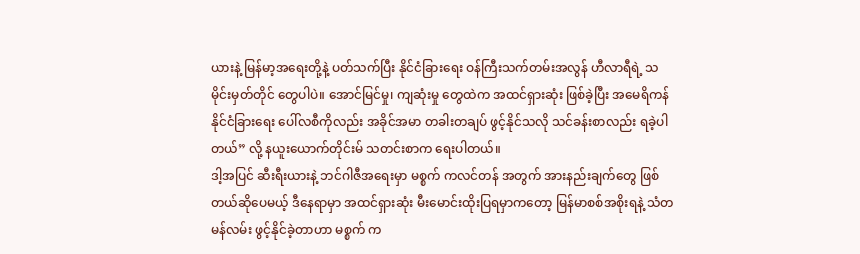ယားနဲ့ မြန်မာ့အရေးတို့နဲ့ ပတ်သက်ပြီး နိုင်ငံခြားရေး ဝန်ကြီးသက်တမ်းအလွန် ဟီလာရီရဲ့ သမိုင်းမှတ်တိုင် တွေပါပဲ။ အောင်မြင်မှု၊ ကျဆုံးမှု တွေထဲက အထင်ရှားဆုံး ဖြစ်ခဲ့ပြီး အမေရိကန် နိုင်ငံခြားရေး ပေါ်လစီကိုလည်း အခိုင်အမာ တခါးတချပ် ဖွင့်နိုင်သလို သင်ခန်းစာလည်း ရခဲ့ပါတယ်” လို့ နယူးယောက်တိုင်းမ် သတင်းစာက ရေးပါတယ်။
ဒါ့အပြင် ဆီးရီးယားနဲ့ ဘင်ဂါဇီအရေးမှာ မစ္စက် ကလင်တန် အတွက် အားနည်းချက်တွေ ဖြစ်တယ်ဆိုပေမယ့် ဒီနေရာမှာ အထင်ရှားဆုံး မီးမောင်းထိုးပြရမှာကတော့ မြန်မာစစ်အစိုးရနဲ့ သံတမန်လမ်း ဖွင့်နိုင်ခဲ့တာဟာ မစ္စက် က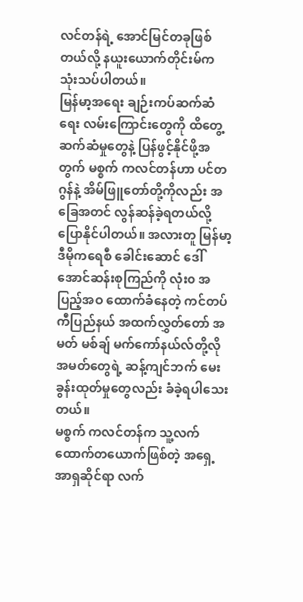လင်တန်ရဲ့ အောင်မြင်တခုဖြစ်တယ်လို့ နယူးယောက်တိုင်းမ်က သုံးသပ်ပါတယ်။
မြန်မာ့အရေး ချဉ်းကပ်ဆက်ဆံရေး လမ်းကြောင်းတွေကို ထိတွေ့ဆက်ဆံမှုတွေနဲ့ ပြန်ဖွင့်နိုင်ဖို့အတွက် မစ္စက် ကလင်တန်ဟာ ပင်တဂွန်နဲ့ အိမ်ဖြူတော်တို့ကိုလည်း အခြေအတင် လွန်ဆန်ခဲ့ရတယ်လို့ ပြောနိုင်ပါတယ်။ အလားတူ မြန်မာ့ဒီမိုကရေစီ ခေါင်းဆောင် ဒေါ်အောင်ဆန်းစုကြည်ကို လုံး၀ အပြည့်အဝ ထောက်ခံနေတဲ့ ကင်တပ်ကီပြည်နယ် အထက်လွှတ်တော် အမတ် မစ်ချ် မက်ကော်နယ်လ်တို့လို အမတ်တွေရဲ့ ဆန့်ကျင်ဘက် မေးခွန်းထုတ်မှုတွေလည်း ခံခဲ့ရပါသေးတယ်။
မစ္စက် ကလင်တန်က သူ့လက်ထောက်တယောက်ဖြစ်တဲ့ အရှေ့အာရှဆိုင်ရာ လက်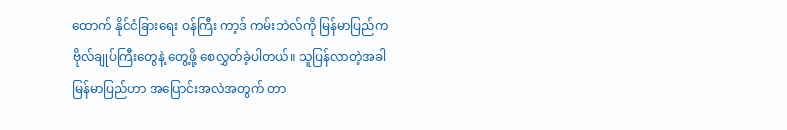ထောက် နိုင်ငံခြားရေး ဝန်ကြီး ကာ့ဒ် ကမ်းဘဲလ်ကို မြန်မာပြည်က ဗိုလ်ချုပ်ကြီးတွေနဲ့ တွေ့ဖို့ စေလွှတ်ခဲ့ပါတယ်။ သူပြန်လာတဲ့အခါ မြန်မာပြည်ဟာ အပြောင်းအလဲအတွက် တာ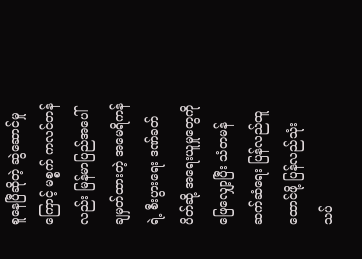စူနေပြီဆိုတဲ့ ဆွဲဆောင်မှုကြောင့် မစ္စက် ကလင်တန်လည်း မြန်မာပြည်အပေါ် ချမှတ်ထားတဲ့ အမေရိကန်ရဲ့ စီးပွားရေး ဒဏ်ခတ်ပိတ်ဆို့ အရေးယူမှုတွေကို ဖြေလျှော့ပြီး သံတမန်ဆက်ဆံရေး ပြန်လည်ထူထောင်ဖို့ ပြန်လည်သုံးသပ်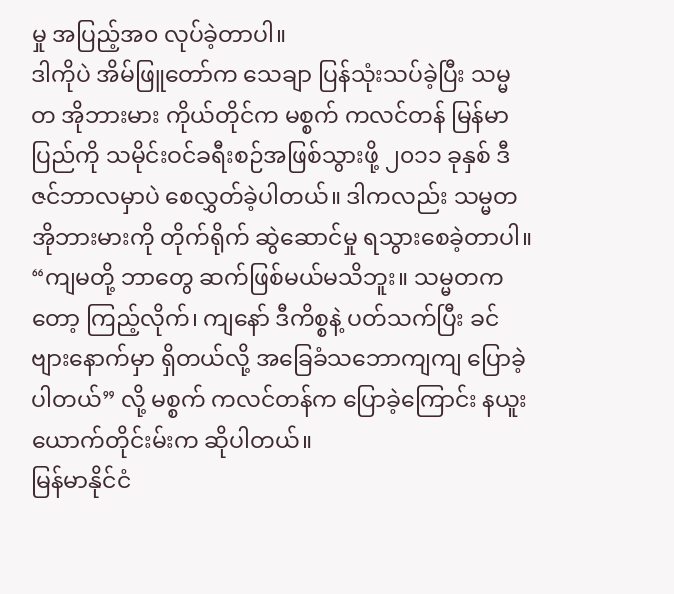မှု အပြည့်အ၀ လုပ်ခဲ့တာပါ။
ဒါကိုပဲ အိမ်ဖြူတော်က သေချာ ပြန်သုံးသပ်ခဲ့ပြီး သမ္မတ အိုဘားမား ကိုယ်တိုင်က မစ္စက် ကလင်တန် မြန်မာပြည်ကို သမိုင်းဝင်ခရီးစဉ်အဖြစ်သွားဖို့ ၂၀၁၁ ခုနှစ် ဒီဇင်ဘာလမှာပဲ စေလွှတ်ခဲ့ပါတယ်။ ဒါကလည်း သမ္မတ အိုဘားမားကို တိုက်ရိုက် ဆွဲဆောင်မှု ရသွားစေခဲ့တာပါ။
“ကျမတို့ ဘာတွေ ဆက်ဖြစ်မယ်မသိဘူး။ သမ္မတကတော့ ကြည့်လိုက်၊ ကျနော် ဒီကိစ္စနဲ့ ပတ်သက်ပြီး ခင်ဗျားနောက်မှာ ရှိတယ်လို့ အခြေခံသဘောကျကျ ပြောခဲ့ပါတယ်” လို့ မစ္စက် ကလင်တန်က ပြောခဲ့ကြောင်း နယူးယောက်တိုင်းမ်းက ဆိုပါတယ်။
မြန်မာနိုင်ငံ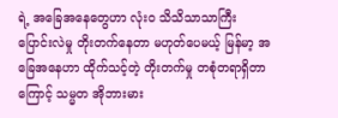ရဲ့ အခြေအနေတွေဟာ လုံး၀ သိသိသာသာကြီး ပြောင်းလဲမှု တိုးတက်နေတာ မဟုတ်ပေမယ့် မြန်မာ့ အခြေအနေဟာ ထိုက်သင့်တဲ့ တိုးတက်မှု တစုံတရာရှိတာကြောင့် သမ္မတ အိုဘားမား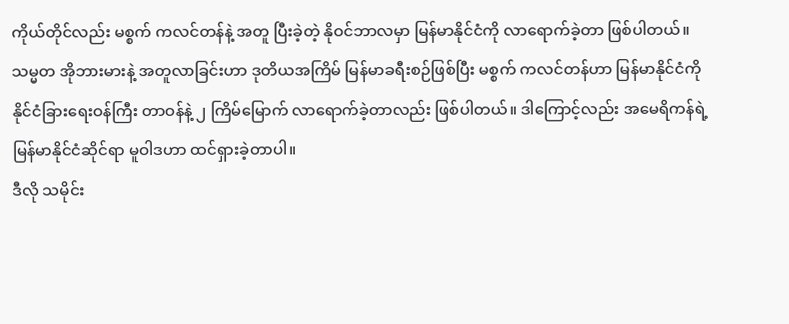ကိုယ်တိုင်လည်း မစ္စက် ကလင်တန်နဲ့ အတူ ပြီးခဲ့တဲ့ နိုဝင်ဘာလမှာ မြန်မာနိုင်ငံကို လာရောက်ခဲ့တာ ဖြစ်ပါတယ်။
သမ္မတ အိုဘားမားနဲ့ အတူလာခြင်းဟာ ဒုတိယအကြိမ် မြန်မာခရီးစဉ်ဖြစ်ပြီး မစ္စက် ကလင်တန်ဟာ မြန်မာနိုင်ငံကို နိုင်ငံခြားရေးဝန်ကြီး တာဝန်နဲ့ ၂ ကြိမ်မြောက် လာရောက်ခဲ့တာလည်း ဖြစ်ပါတယ်။ ဒါကြောင့်လည်း အမေရိကန်ရဲ့ မြန်မာနိုင်ငံဆိုင်ရာ မူဝါဒဟာ ထင်ရှားခဲ့တာပါ။
ဒီလို သမိုင်း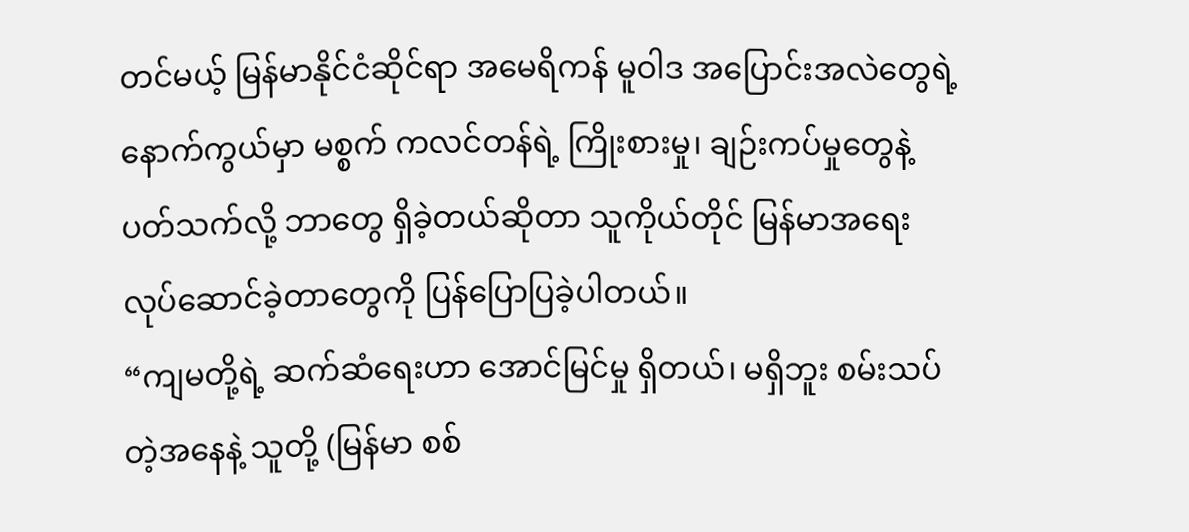တင်မယ့် မြန်မာနိုင်ငံဆိုင်ရာ အမေရိကန် မူဝါဒ အပြောင်းအလဲတွေရဲ့နောက်ကွယ်မှာ မစ္စက် ကလင်တန်ရဲ့ ကြိုးစားမှု၊ ချဉ်းကပ်မှုတွေနဲ့ ပတ်သက်လို့ ဘာတွေ ရှိခဲ့တယ်ဆိုတာ သူကိုယ်တိုင် မြန်မာအရေး လုပ်ဆောင်ခဲ့တာတွေကို ပြန်ပြောပြခဲ့ပါတယ်။
“ကျမတို့ရဲ့ ဆက်ဆံရေးဟာ အောင်မြင်မှု ရှိတယ်၊ မရှိဘူး စမ်းသပ်တဲ့အနေနဲ့ သူတို့ (မြန်မာ စစ်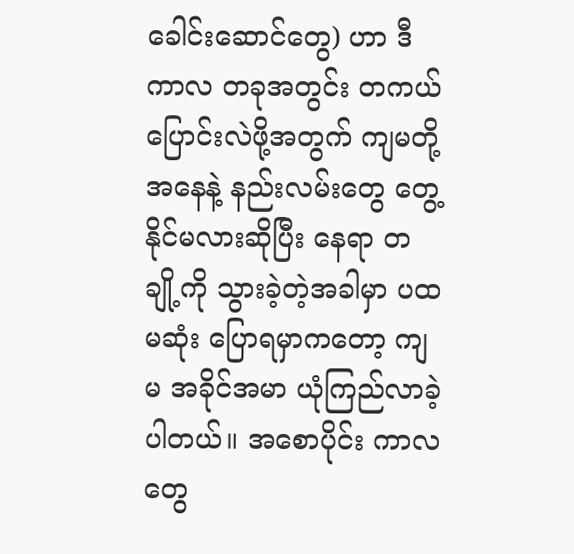ခေါင်းဆောင်တွေ) ဟာ ဒီကာလ တခုအတွင်း တကယ် ပြောင်းလဲဖို့အတွက် ကျမတို့အနေနဲ့ နည်းလမ်းတွေ တွေ့နိုင်မလားဆိုပြီး နေရာ တချို့ကို သွားခဲ့တဲ့အခါမှာ ပထမဆုံး ပြောရမှာကတော့ ကျမ အခိုင်အမာ ယုံကြည်လာခဲ့ပါတယ်။ အစောပိုင်း ကာလတွေ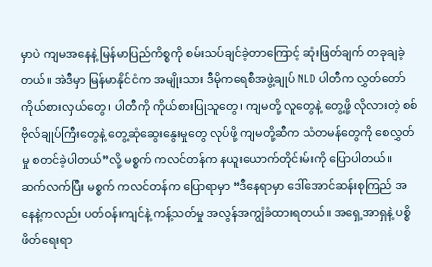မှာပဲ ကျမအနေနဲ့ မြန်မာပြည်ကိစ္စကို စမ်းသပ်ချင်ခဲ့တာကြောင့် ဆုံးဖြတ်ချက် တခုချခဲ့တယ်။ အဲဒီမှာ မြန်မာနိုင်ငံက အမျိုးသား ဒီမိုကရေစီအဖွဲ့ချုပ် NLD ပါတီက လွှတ်တော်ကိုယ်စားလှယ်တွေ၊ ပါတီကို ကိုယ်စားပြုသူတွေ၊ ကျမတို့ လူတွေနဲ့ တွေ့ဖို့ လိုလားတဲ့ စစ်ဗိုလ်ချုပ်ကြီးတွေနဲ့ တွေ့ဆုံဆွေးနွေးမှုတွေ လုပ်ဖို့ ကျမတို့ဆီက သံတမန်တွေကို စေလွှတ်မှု စတင်ခဲ့ပါတယ်”လို့ မစ္စက် ကလင်တန်က နယူးယောက်တိုင်းမ်းကို ပြောပါတယ်။
ဆက်လက်ပြီး မစ္စက် ကလင်တန်က ပြောရာမှာ “ဒီနေရာမှာ ဒေါ်အောင်ဆန်းစုကြည် အနေနဲ့ကလည်း ပတ်ဝန်းကျင်နဲ့ ကန့်သတ်မှု အလွန်အကျွံခံထားရတယ်။ အရှေ့အာရှနဲ့ ပစ္စိဖိတ်ရေးရာ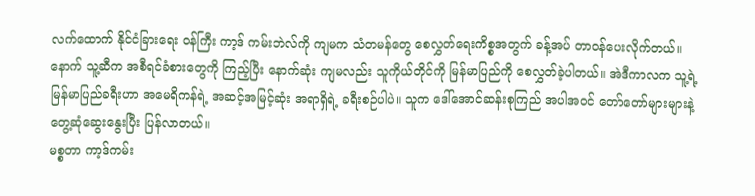လက်ထောက် နိုင်ငံခြားရေး ဝန်ကြီး ကာ့ဒ် ကမ်းဘဲလ်ကို ကျမက သံတမန်တွေ စေလွှတ်ရေးကိစ္စအတွက် ခန့်အပ် တာဝန်ပေးလိုက်တယ်။ နောက် သူ့ဆီက အစီရင်ခံစားတွေကို ကြည့်ပြီး နောက်ဆုံး ကျမလည်း သူကိုယ်တိုင်ကို မြန်မာပြည်ကို စေလွှတ်ခဲ့ပါတယ်။ အဲဒီကာလက သူ့ရဲ့ မြန်မာပြည်ခရီးဟာ အမေရိကန်ရဲ့ အဆင့်အမြင့်ဆုံး အရာရှိရဲ့ ခရီးစဉ်ပါပဲ။ သူက ဒေါ်အောင်ဆန်းစုကြည် အပါအဝင် တော်တော်များများနဲ့ တွေ့ဆုံဆွေးနွေးပြီး ပြန်လာတယ်။
မစ္စတာ ကာ့ဒ်ကမ်း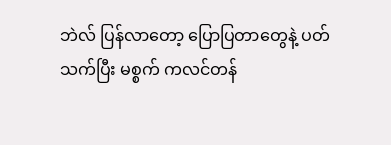ဘဲလ် ပြန်လာတော့ ပြောပြတာတွေနဲ့ ပတ်သက်ပြီး မစ္စက် ကလင်တန်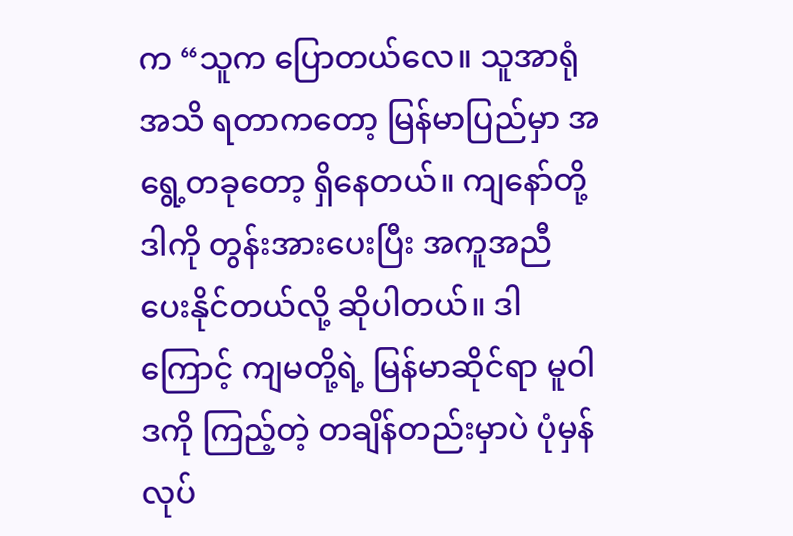က “သူက ပြောတယ်လေ။ သူအာရုံအသိ ရတာကတော့ မြန်မာပြည်မှာ အရွေ့တခုတော့ ရှိနေတယ်။ ကျနော်တို့ ဒါကို တွန်းအားပေးပြီး အကူအညီ ပေးနိုင်တယ်လို့ ဆိုပါတယ်။ ဒါကြောင့် ကျမတို့ရဲ့ မြန်မာဆိုင်ရာ မူဝါဒကို ကြည့်တဲ့ တချိန်တည်းမှာပဲ ပုံမှန် လုပ်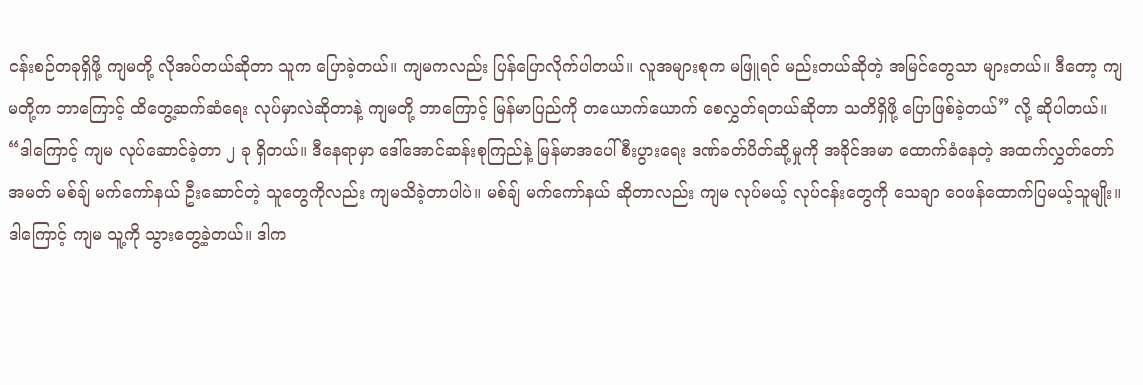ငန်းစဉ်တခုရှိဖို့ ကျမတို့ လိုအပ်တယ်ဆိုတာ သူက ပြောခဲ့တယ်။ ကျမကလည်း ပြန်ပြောလိုက်ပါတယ်။ လူအများစုက မဖြူရင် မည်းတယ်ဆိုတဲ့ အမြင်တွေသာ များတယ်။ ဒီတော့ ကျမတို့က ဘာကြောင့် ထိတွေ့ဆက်ဆံရေး လုပ်မှာလဲဆိုတာနဲ့ ကျမတို့ ဘာကြောင့် မြန်မာပြည်ကို တယောက်ယောက် စေလွှတ်ရတယ်ဆိုတာ သတိရှိဖို့ ပြောဖြစ်ခဲ့တယ်” လို့ ဆိုပါတယ်။
“ဒါကြောင့် ကျမ လုပ်ဆောင်ခဲ့တာ ၂ ခု ရှိတယ်။ ဒီနေရာမှာ ဒေါ်အောင်ဆန်းစုကြည်နဲ့ မြန်မာအပေါ် စီးပွားရေး ဒဏ်ခတ်ပိတ်ဆို့မှုကို အခိုင်အမာ ထောက်ခံနေတဲ့ အထက်လွှတ်တော် အမတ် မစ်ချ် မက်ကော်နယ် ဦးဆောင်တဲ့ သူတွေကိုလည်း ကျမသိခဲ့တာပါပဲ။ မစ်ချ် မက်ကော်နယ် ဆိုတာလည်း ကျမ လုပ်မယ့် လုပ်ငန်းတွေကို သေချာ ဝေဖန်ထောက်ပြမယ့်သူမျိုး။ ဒါကြောင့် ကျမ သူ့ကို သွားတွေ့ခဲ့တယ်။ ဒါက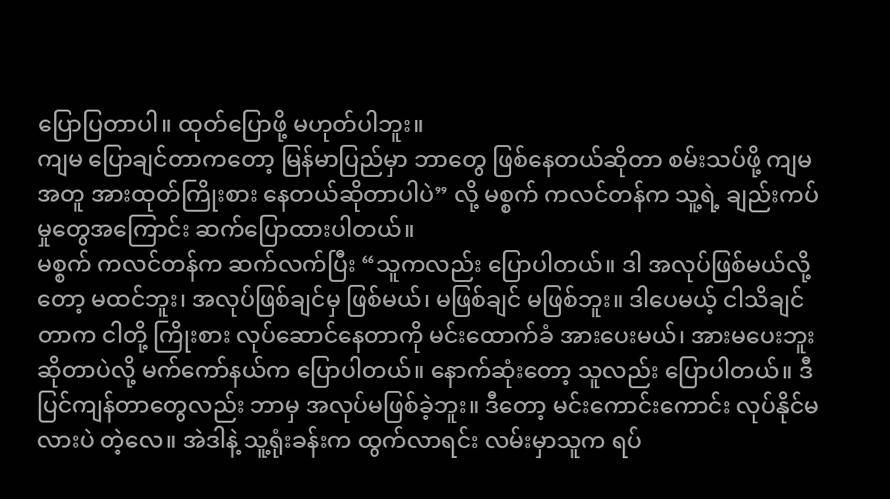ပြောပြတာပါ။ ထုတ်ပြောဖို့ မဟုတ်ပါဘူး။
ကျမ ပြောချင်တာကတော့ မြန်မာပြည်မှာ ဘာတွေ ဖြစ်နေတယ်ဆိုတာ စမ်းသပ်ဖို့ ကျမ အတူ အားထုတ်ကြိုးစား နေတယ်ဆိုတာပါပဲ” လို့ မစ္စက် ကလင်တန်က သူ့ရဲ့ ချည်းကပ်မှုတွေအကြောင်း ဆက်ပြောထားပါတယ်။
မစ္စက် ကလင်တန်က ဆက်လက်ပြီး “သူကလည်း ပြောပါတယ်။ ဒါ အလုပ်ဖြစ်မယ်လို့တော့ မထင်ဘူး၊ အလုပ်ဖြစ်ချင်မှ ဖြစ်မယ်၊ မဖြစ်ချင် မဖြစ်ဘူး။ ဒါပေမယ့် ငါသိချင်တာက ငါတို့ ကြိုးစား လုပ်ဆောင်နေတာကို မင်းထောက်ခံ အားပေးမယ်၊ အားမပေးဘူးဆိုတာပဲလို့ မက်ကော်နယ်က ပြောပါတယ်။ နောက်ဆုံးတော့ သူလည်း ပြောပါတယ်။ ဒီပြင်ကျန်တာတွေလည်း ဘာမှ အလုပ်မဖြစ်ခဲ့ဘူး။ ဒီတော့ မင်းကောင်းကောင်း လုပ်နိုင်မလားပဲ တဲ့လေ။ အဲဒါနဲ့ သူ့ရုံးခန်းက ထွက်လာရင်း လမ်းမှာသူက ရပ်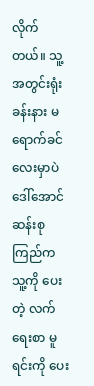လိုက်တယ်။ သူ့အတွင်းရုံးခန်းနား မရောက်ခင်လေးမှာပဲ ဒေါ်အောင်ဆန်းစုကြည်က သူ့ကို ပေးတဲ့ လက်ရေးစာ မူရင်းကို ပေး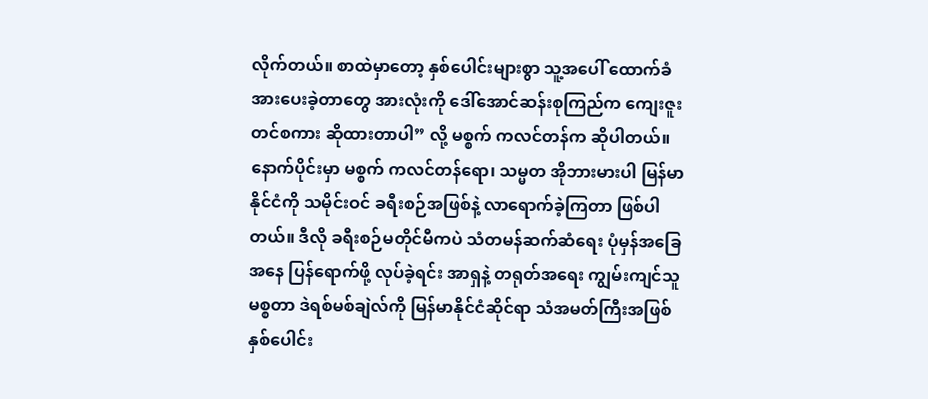လိုက်တယ်။ စာထဲမှာတော့ နှစ်ပေါင်းများစွာ သူ့အပေါ် ထောက်ခံအားပေးခဲ့တာတွေ အားလုံးကို ဒေါ်အောင်ဆန်းစုကြည်က ကျေးဇူးတင်စကား ဆိုထားတာပါ” လို့ မစ္စက် ကလင်တန်က ဆိုပါတယ်။
နောက်ပိုင်းမှာ မစ္စက် ကလင်တန်ရော၊ သမ္မတ အိုဘားမားပါ မြန်မာနိုင်ငံကို သမိုင်းဝင် ခရီးစဉ်အဖြစ်နဲ့ လာရောက်ခဲ့ကြတာ ဖြစ်ပါတယ်။ ဒီလို ခရီးစဉ်မတိုင်မီကပဲ သံတမန်ဆက်ဆံရေး ပုံမှန်အခြေအနေ ပြန်ရောက်ဖို့ လုပ်ခဲ့ရင်း အာရှနဲ့ တရုတ်အရေး ကျွမ်းကျင်သူ မစ္စတာ ဒဲရစ်မစ်ချဲလ်ကို မြန်မာနိုင်ငံဆိုင်ရာ သံအမတ်ကြီးအဖြစ် နှစ်ပေါင်း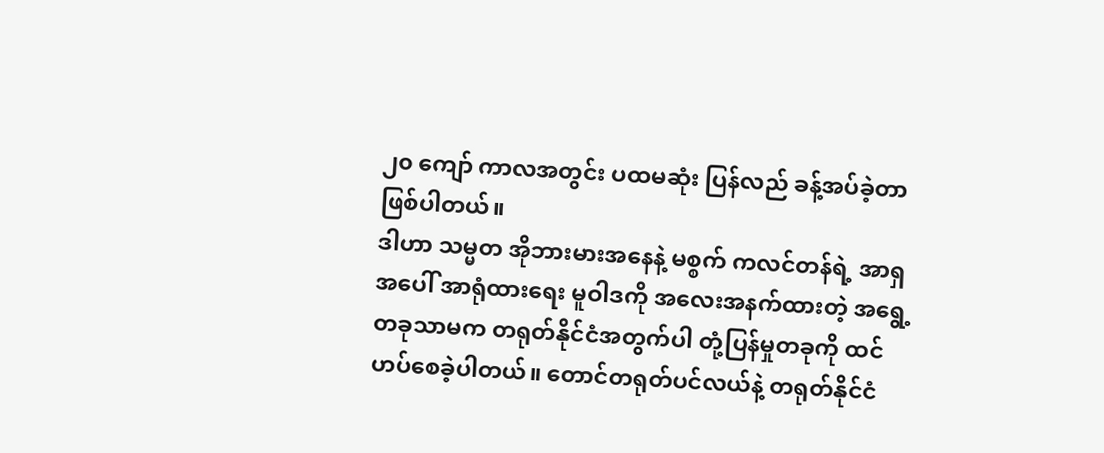၂၀ ကျော် ကာလအတွင်း ပထမဆုံး ပြန်လည် ခန့်အပ်ခဲ့တာ ဖြစ်ပါတယ်။
ဒါဟာ သမ္မတ အိုဘားမားအနေနဲ့ မစ္စက် ကလင်တန်ရဲ့ အာရှအပေါ် အာရုံထားရေး မူဝါဒကို အလေးအနက်ထားတဲ့ အရွေ့တခုသာမက တရုတ်နိုင်ငံအတွက်ပါ တုံ့ပြန်မှုတခုကို ထင်ဟပ်စေခဲ့ပါတယ်။ တောင်တရုတ်ပင်လယ်နဲ့ တရုတ်နိုင်ငံ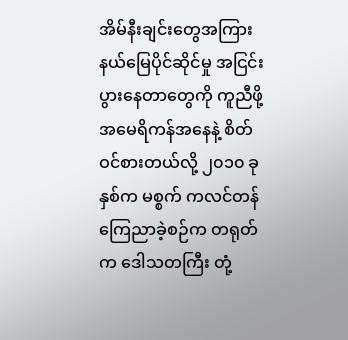အိမ်နီးချင်းတွေအကြား နယ်မြေပိုင်ဆိုင်မှု အငြင်းပွားနေတာတွေကို ကူညီဖို့ အမေရိကန်အနေနဲ့ စိတ်ဝင်စားတယ်လို့ ၂၀၁၀ ခုနှစ်က မစ္စက် ကလင်တန် ကြေညာခဲ့စဉ်က တရုတ်က ဒေါသတကြီး တုံ့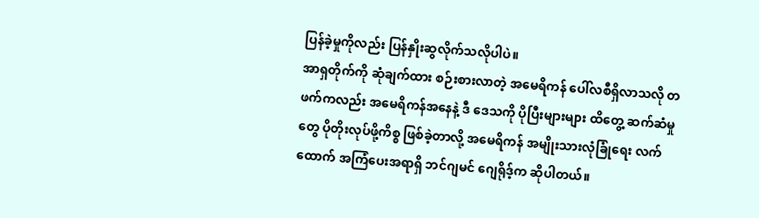ပြန်ခဲ့မှုကိုလည်း ပြန်နှိုးဆွလိုက်သလိုပါပဲ။
အာရှတိုက်ကို ဆုံချက်ထား စဉ်းစားလာတဲ့ အမေရိကန် ပေါ်လစီရှိလာသလို တဖက်ကလည်း အမေရိကန်အနေနဲ့ ဒီ ဒေသကို ပိုပြီးများများ ထိတွေ့ ဆက်ဆံမှုတွေ ပိုတိုးလုပ်ဖို့ကိစ္စ ဖြစ်ခဲ့တာလို့ အမေရိကန် အမျိုးသားလုံခြုံရေး လက်ထောက် အကြံပေးအရာရှိ ဘင်ဂျမင် ဂျေရိုဒ့်က ဆိုပါတယ်။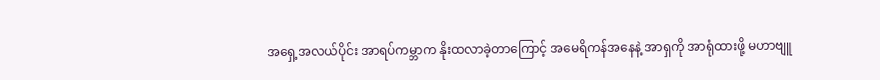အရှေ့အလယ်ပိုင်း အာရပ်ကမ္ဘာက နိုးထလာခဲ့တာကြောင့် အမေရိကန်အနေနဲ့ အာရှကို အာရုံထားဖို့ မဟာဗျူ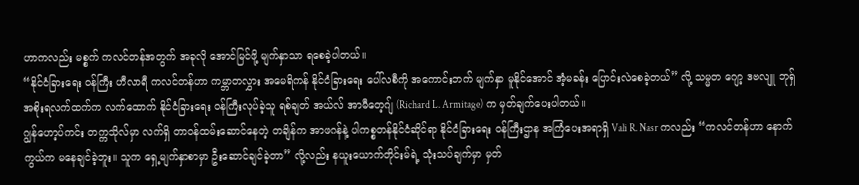ဟာကလည်း မစ္စက် ကလင်တန်အတွက် အခုလို အောင်မြင်ဖို့ မျက်နှာသာ ရစေခဲ့ပါတယ်။
“နိုင်ငံခြားရေး ဝန်ကြီး ဟီလာရီ ကလင်တန်ဟာ ကမ္ဘာတလွှား အမေရိကန် နိုင်ငံခြားရေး ပေါ်လစီကို အကောင်းဘက် မျက်နှာ မူနိုင်အောင် အံ့မခန်း ပြောင်းလဲစေခဲ့တယ်” လို့ သမ္မတ ဂျော့ ဒဗလျူ ဘုရှ် အစိုးရလက်ထက်က လက်ထောက် နိုင်ငံခြားရေး ဝန်ကြီးလုပ်ခဲ့သူ ရစ်ချတ် အယ်လ် အာမီတေ့ဂျ် (Richard L. Armitage) က မှတ်ချက်ပေးပါတယ်။
ဂျွန်ဟော့ပ်ကင်း တက္ကသိုလ်မှာ လက်ရှိ တာဝန်ထမ်းဆောင်နေတဲ့ တချိန်က အာဖဂန်နဲ့ ပါကစ္စတန်နိုင်ငံဆိုင်ရာ နိုင်ငံခြားရေး ဝန်ကြီးဌာန အကြံပေးအရာရှိ Vali R. Nasr ကလည်း “ကလင်တန်ဟာ နောက်ကွယ်က မနေချင်ခဲ့ဘူး။ သူက ရှေ့မျက်နှာစာမှာ ဦးဆောင်ချင်ခဲ့တာ” လို့လည်း နယူးယောက်တိုင်းမ်ရဲ့ သုံးသပ်ချက်မှာ မှတ်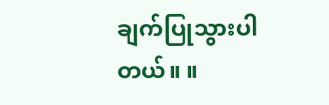ချက်ပြုသွားပါတယ်။ ။